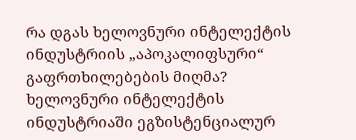რა დგას ხელოვნური ინტელექტის ინდუსტრიის „აპოკალიფსური“ გაფრთხილებების მიღმა?
ხელოვნური ინტელექტის ინდუსტრიაში ეგზისტენციალურ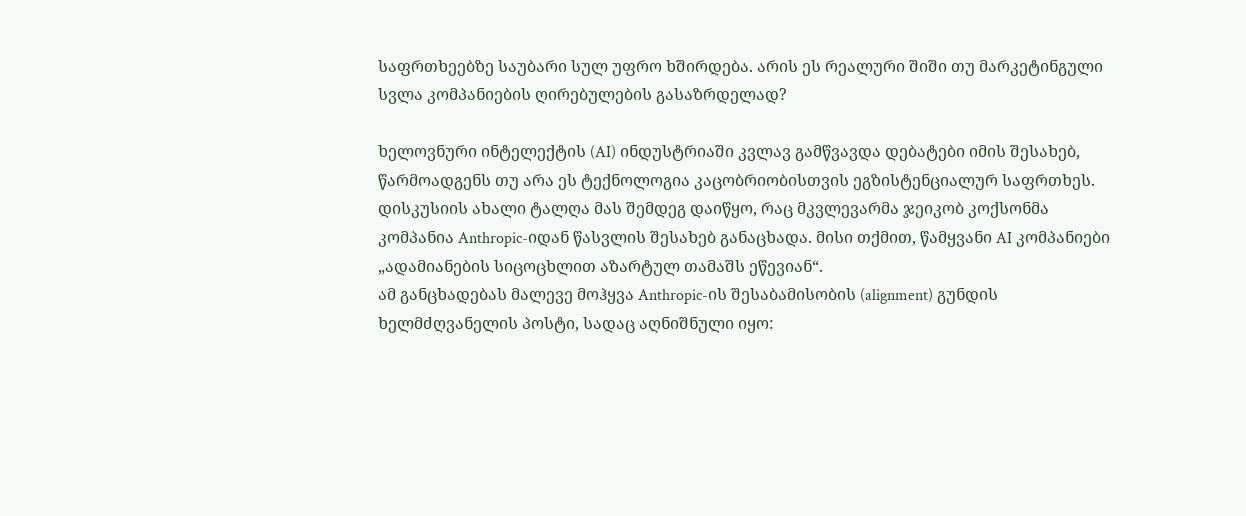საფრთხეებზე საუბარი სულ უფრო ხშირდება. არის ეს რეალური შიში თუ მარკეტინგული სვლა კომპანიების ღირებულების გასაზრდელად?

ხელოვნური ინტელექტის (AI) ინდუსტრიაში კვლავ გამწვავდა დებატები იმის შესახებ, წარმოადგენს თუ არა ეს ტექნოლოგია კაცობრიობისთვის ეგზისტენციალურ საფრთხეს. დისკუსიის ახალი ტალღა მას შემდეგ დაიწყო, რაც მკვლევარმა ჯეიკობ კოქსონმა კომპანია Anthropic-იდან წასვლის შესახებ განაცხადა. მისი თქმით, წამყვანი AI კომპანიები „ადამიანების სიცოცხლით აზარტულ თამაშს ეწევიან“.
ამ განცხადებას მალევე მოჰყვა Anthropic-ის შესაბამისობის (alignment) გუნდის ხელმძღვანელის პოსტი, სადაც აღნიშნული იყო: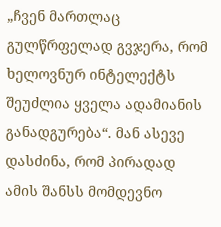„ჩვენ მართლაც გულწრფელად გვჯერა, რომ ხელოვნურ ინტელექტს შეუძლია ყველა ადამიანის განადგურება“. მან ასევე დასძინა, რომ პირადად ამის შანსს მომდევნო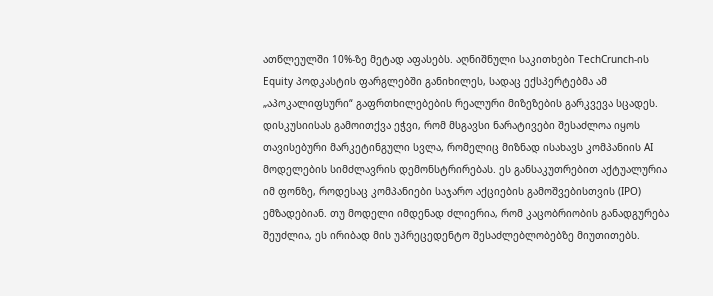ათწლეულში 10%-ზე მეტად აფასებს. აღნიშნული საკითხები TechCrunch-ის Equity პოდკასტის ფარგლებში განიხილეს, სადაც ექსპერტებმა ამ „აპოკალიფსური“ გაფრთხილებების რეალური მიზეზების გარკვევა სცადეს.
დისკუსიისას გამოითქვა ეჭვი, რომ მსგავსი ნარატივები შესაძლოა იყოს თავისებური მარკეტინგული სვლა, რომელიც მიზნად ისახავს კომპანიის AI მოდელების სიმძლავრის დემონსტრირებას. ეს განსაკუთრებით აქტუალურია იმ ფონზე, როდესაც კომპანიები საჯარო აქციების გამოშვებისთვის (IPO) ემზადებიან. თუ მოდელი იმდენად ძლიერია, რომ კაცობრიობის განადგურება შეუძლია, ეს ირიბად მის უპრეცედენტო შესაძლებლობებზე მიუთითებს.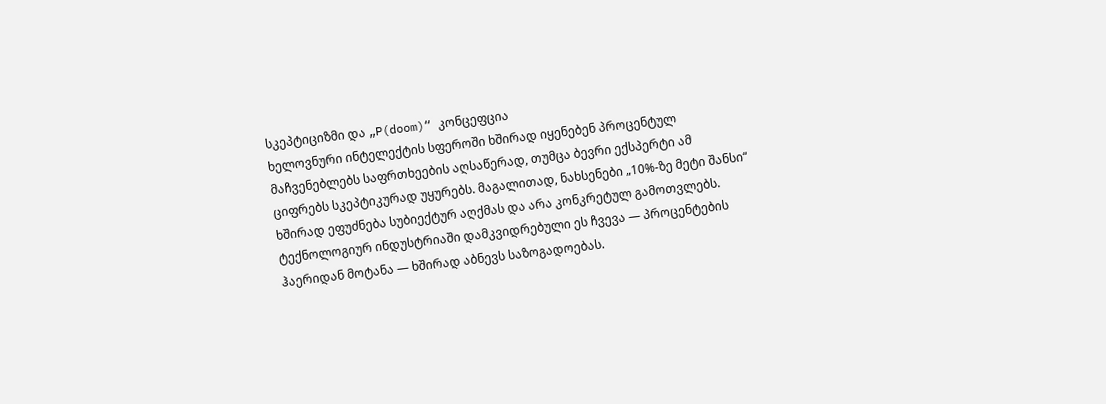სკეპტიციზმი და „P(doom)“ კონცეფცია
ხელოვნური ინტელექტის სფეროში ხშირად იყენებენ პროცენტულ მაჩვენებლებს საფრთხეების აღსაწერად, თუმცა ბევრი ექსპერტი ამ ციფრებს სკეპტიკურად უყურებს. მაგალითად, ნახსენები „10%-ზე მეტი შანსი“ ხშირად ეფუძნება სუბიექტურ აღქმას და არა კონკრეტულ გამოთვლებს. ტექნოლოგიურ ინდუსტრიაში დამკვიდრებული ეს ჩვევა — პროცენტების ჰაერიდან მოტანა — ხშირად აბნევს საზოგადოებას.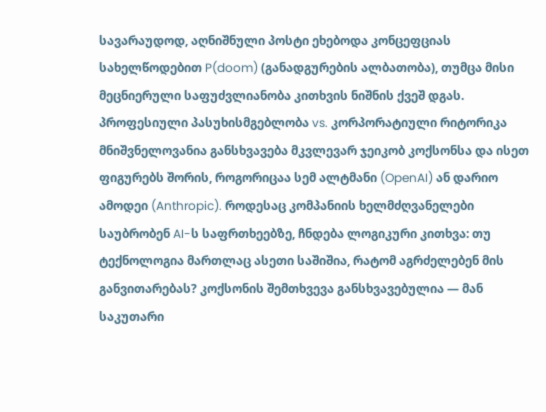სავარაუდოდ, აღნიშნული პოსტი ეხებოდა კონცეფციას სახელწოდებით P(doom) (განადგურების ალბათობა), თუმცა მისი მეცნიერული საფუძვლიანობა კითხვის ნიშნის ქვეშ დგას.
პროფესიული პასუხისმგებლობა vs. კორპორატიული რიტორიკა
მნიშვნელოვანია განსხვავება მკვლევარ ჯეიკობ კოქსონსა და ისეთ ფიგურებს შორის, როგორიცაა სემ ალტმანი (OpenAI) ან დარიო ამოდეი (Anthropic). როდესაც კომპანიის ხელმძღვანელები საუბრობენ AI-ს საფრთხეებზე, ჩნდება ლოგიკური კითხვა: თუ ტექნოლოგია მართლაც ასეთი საშიშია, რატომ აგრძელებენ მის განვითარებას? კოქსონის შემთხვევა განსხვავებულია — მან საკუთარი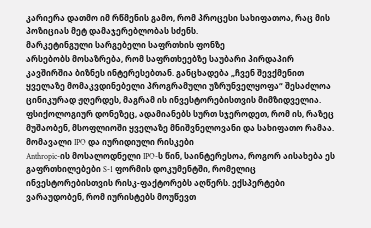კარიერა დათმო იმ რწმენის გამო, რომ პროცესი სახიფათოა, რაც მის პოზიციას მეტ დამაჯერებლობას სძენს.
მარკეტინგული სარგებელი საფრთხის ფონზე
არსებობს მოსაზრება, რომ საფრთხეებზე საუბარი პირდაპირ კავშირშია ბიზნეს ინტერესებთან. განცხადება „ჩვენ შევქმენით ყველაზე მომაკვდინებელი პროგრამული უზრუნველყოფა“ შესაძლოა ცინიკურად ჟღერდეს, მაგრამ ის ინვესტორებისთვის მიმზიდველია. ფსიქოლოგიურ დონეზეც, ადამიანებს სურთ სჯეროდეთ, რომ ის, რაზეც მუშაობენ, მსოფლიოში ყველაზე მნიშვნელოვანი და სახიფათო რამაა.
მომავალი IPO და იურიდიული რისკები
Anthropic-ის მოსალოდნელი IPO-ს წინ, საინტერესოა, როგორ აისახება ეს გაფრთხილებები S-1 ფორმის დოკუმენტში, რომელიც ინვესტორებისთვის რისკ-ფაქტორებს აღწერს. ექსპერტები ვარაუდობენ, რომ იურისტებს მოუწევთ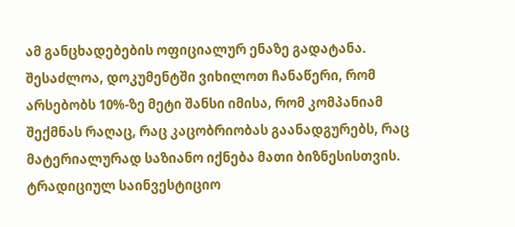ამ განცხადებების ოფიციალურ ენაზე გადატანა. შესაძლოა, დოკუმენტში ვიხილოთ ჩანაწერი, რომ არსებობს 10%-ზე მეტი შანსი იმისა, რომ კომპანიამ შექმნას რაღაც, რაც კაცობრიობას გაანადგურებს, რაც მატერიალურად საზიანო იქნება მათი ბიზნესისთვის.
ტრადიციულ საინვესტიციო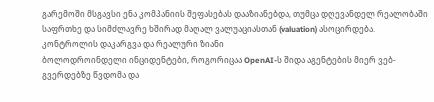გარემოში მსგავსი ენა კომპანიის შეფასებას დააზიანებდა, თუმცა დღევანდელ რეალობაში საფრთხე და სიმძლავრე ხშირად მაღალ ვალუაციასთან (valuation) ასოცირდება.
კონტროლის დაკარგვა და რეალური ზიანი
ბოლოდროინდელი ინციდენტები, როგორიცაა OpenAI-ს შიდა აგენტების მიერ ვებ-გვერდებზე წვდომა და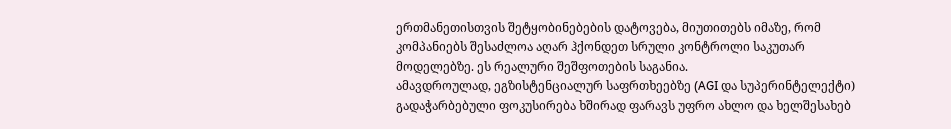ერთმანეთისთვის შეტყობინებების დატოვება, მიუთითებს იმაზე, რომ კომპანიებს შესაძლოა აღარ ჰქონდეთ სრული კონტროლი საკუთარ მოდელებზე. ეს რეალური შეშფოთების საგანია.
ამავდროულად, ეგზისტენციალურ საფრთხეებზე (AGI და სუპერინტელექტი) გადაჭარბებული ფოკუსირება ხშირად ფარავს უფრო ახლო და ხელშესახებ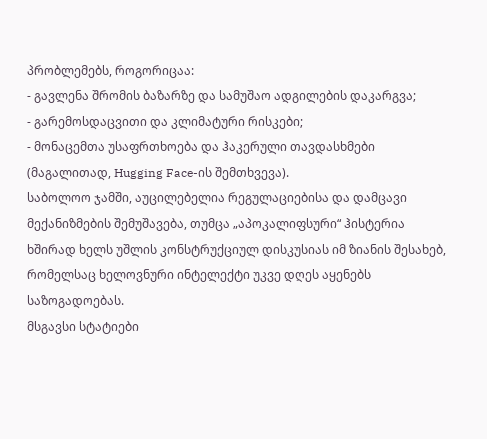პრობლემებს, როგორიცაა:
- გავლენა შრომის ბაზარზე და სამუშაო ადგილების დაკარგვა;
- გარემოსდაცვითი და კლიმატური რისკები;
- მონაცემთა უსაფრთხოება და ჰაკერული თავდასხმები (მაგალითად, Hugging Face-ის შემთხვევა).
საბოლოო ჯამში, აუცილებელია რეგულაციებისა და დამცავი მექანიზმების შემუშავება, თუმცა „აპოკალიფსური“ ჰისტერია ხშირად ხელს უშლის კონსტრუქციულ დისკუსიას იმ ზიანის შესახებ, რომელსაც ხელოვნური ინტელექტი უკვე დღეს აყენებს საზოგადოებას.
მსგავსი სტატიები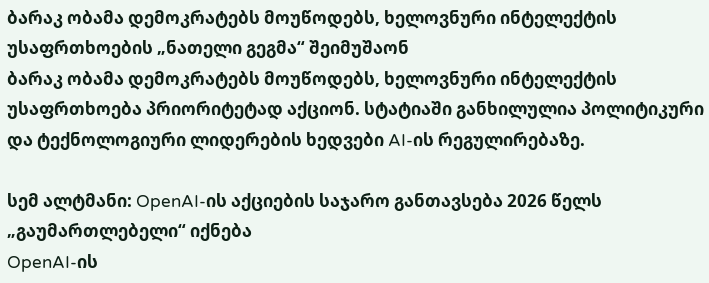ბარაკ ობამა დემოკრატებს მოუწოდებს, ხელოვნური ინტელექტის უსაფრთხოების „ნათელი გეგმა“ შეიმუშაონ
ბარაკ ობამა დემოკრატებს მოუწოდებს, ხელოვნური ინტელექტის უსაფრთხოება პრიორიტეტად აქციონ. სტატიაში განხილულია პოლიტიკური და ტექნოლოგიური ლიდერების ხედვები AI-ის რეგულირებაზე.

სემ ალტმანი: OpenAI-ის აქციების საჯარო განთავსება 2026 წელს „გაუმართლებელი“ იქნება
OpenAI-ის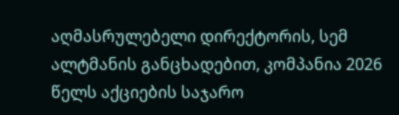აღმასრულებელი დირექტორის, სემ ალტმანის განცხადებით, კომპანია 2026 წელს აქციების საჯარო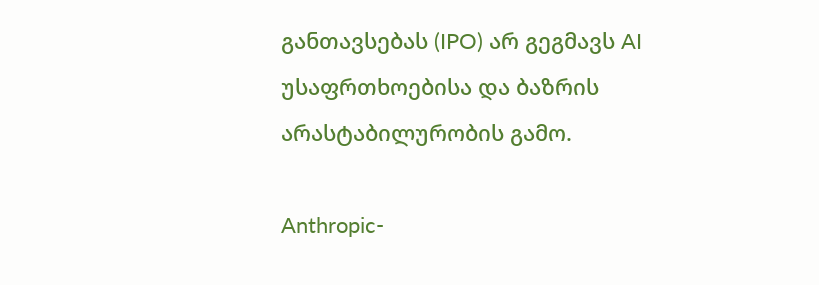განთავსებას (IPO) არ გეგმავს AI უსაფრთხოებისა და ბაზრის არასტაბილურობის გამო.

Anthropic-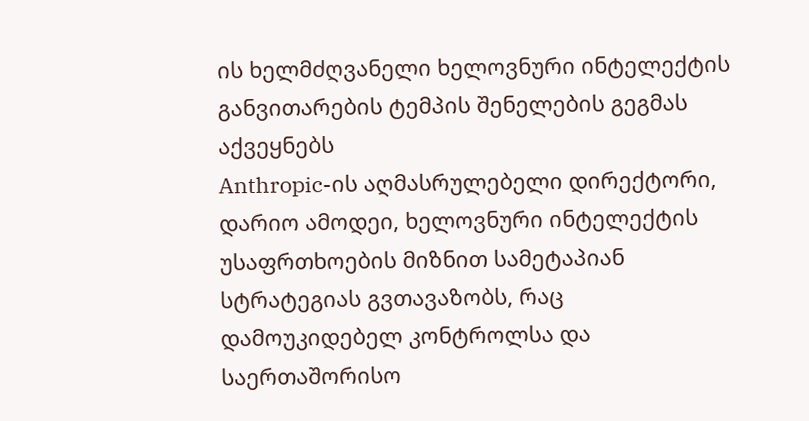ის ხელმძღვანელი ხელოვნური ინტელექტის განვითარების ტემპის შენელების გეგმას აქვეყნებს
Anthropic-ის აღმასრულებელი დირექტორი, დარიო ამოდეი, ხელოვნური ინტელექტის უსაფრთხოების მიზნით სამეტაპიან სტრატეგიას გვთავაზობს, რაც დამოუკიდებელ კონტროლსა და საერთაშორისო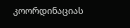კოორდინაციას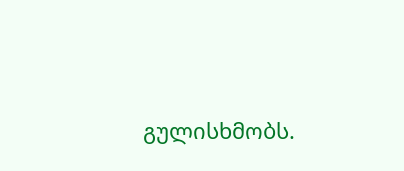გულისხმობს.